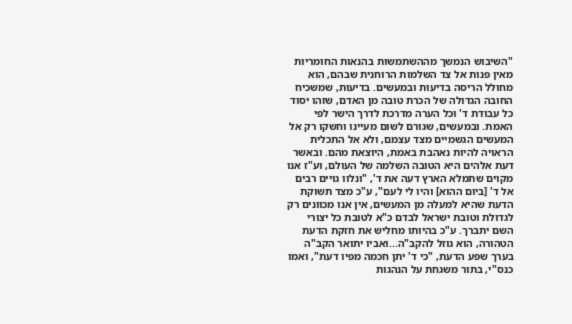"השיבוש הנמשך מההשתמשות בהנאות החומריות מאין פנות אל צד השלמות הרוחנית שבהם, הוא מחולל הריסה בדיעות ובמעשים. בדיעות, שמשכיח החובה הגדולה של הכרת טובה מן האדם, שזהו יסוד כל עבודת ד' וכל הערה מדרכת לדרך הישר לפי האמת. ובמעשים, שגורם לשום מעיינו וחשקו רק אל המעשים הגשמיים מצד עצמם, ולא אל התכלית הראויה להיות נאהבת באמת, היוצאת מהם. ובאשר דעת אלהים היא הטובה השלמה של העולם, וע"ז אנו מקוים שתמלא הארץ דעה את ד', "ונלוו גויים רבים אל ד' [ביום ההוא] והיו לי לעם", ע"כ מצד תשוקת הדעת שהיא למעלה מן המעשים, אין אנו מכוונים רק לגדולת וטובת ישראל לבדם כ"א לטובת כל יצורי השם יתברך. ע"כ בהיותו מחליש את חזקת הדעת הטהורה, הוא גוזל להקב"ה...ואביו יתואר הקב"ה בערך שפע הדעת, "כי ד' יתן חכמה מפיו דעת", ואמו כנס"י, בתור משגחת על הנהגות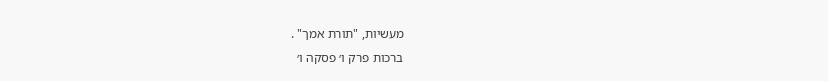מעשיות, "תורת אמך" .
ברכות פרק ו׳ פסקה ו׳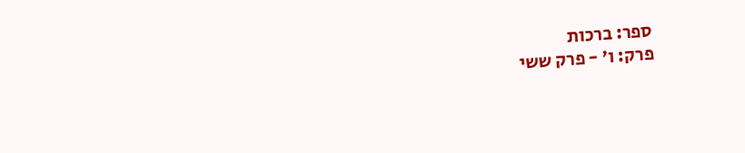ספר: ברכות
פרק: ו׳ - פרק ששי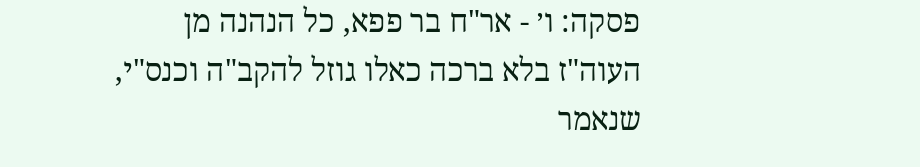פסקה: ו׳ - אר"ח בר פפא, כל הנהנה מן העוה"ז בלא ברכה כאלו גוזל להקב"ה וכנס"י, שנאמר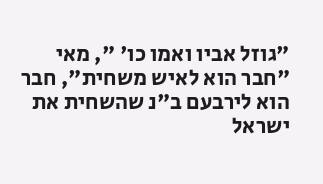"גוזל אביו ואמו כו' ", מאי "חבר הוא לאיש משחית", חבר הוא לירבעם ב"נ שהשחית את ישראל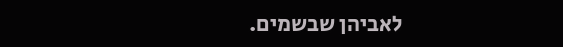לאביהן שבשמים.